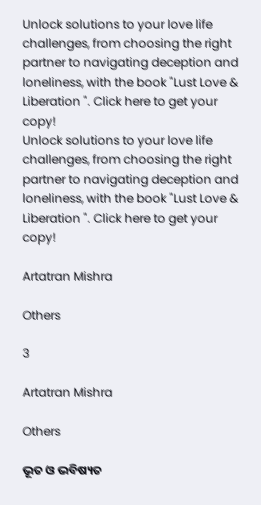Unlock solutions to your love life challenges, from choosing the right partner to navigating deception and loneliness, with the book "Lust Love & Liberation ". Click here to get your copy!
Unlock solutions to your love life challenges, from choosing the right partner to navigating deception and loneliness, with the book "Lust Love & Liberation ". Click here to get your copy!

Artatran Mishra

Others

3

Artatran Mishra

Others

ଭୂତ ଓ ଭବିଷ୍ୟତ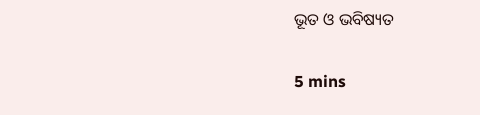ଭୂତ ଓ ଭବିଷ୍ୟତ

5 mins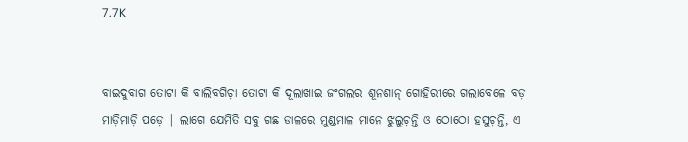7.7K


ବାଇଦୁବାଗ ତୋଟା କି ବାଲିବଗିଚ଼ା ତୋଟା କି ଦୂଲାଖାଇ ଜଂଗଲର ଶୂନଶାନ୍ ଗୋହିରୀରେ ଗଲାବେଳେ ବଡ଼ ମାଡ଼ିମାଡ଼ି ପଡ଼େ | ଲାଗେ ଯେମିତି ସବୁ ଗଛ ଡାଳରେ ମୁଣ୍ଡମାଳ ମାନେ ଝୁଲୁଚ଼ନ୍ତି ଓ ଠୋଠୋ ହସୁଚ଼ନ୍ତି, ଏ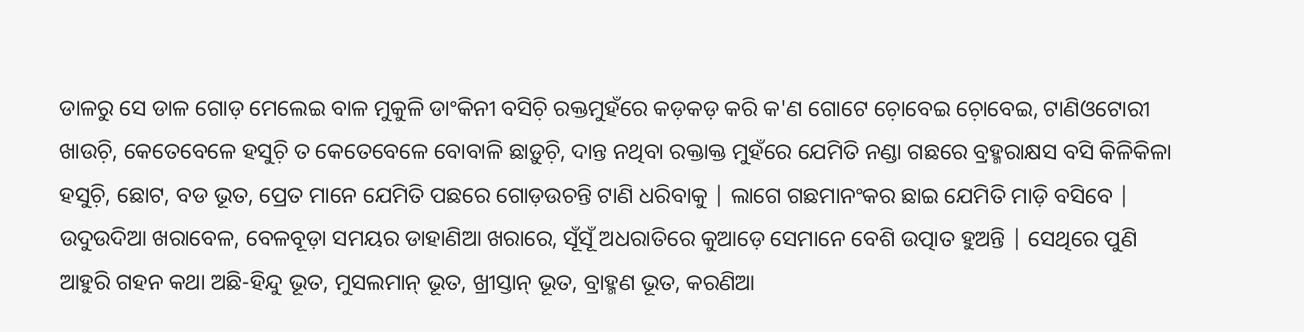ଡାଳରୁ ସେ ଡାଳ ଗୋଡ଼ ମେଲେଇ ବାଳ ମୁକୁଳି ଡାଂକିନୀ ବସିଚ଼ି ରକ୍ତମୁହଁରେ କଡ଼କଡ଼ କରି କ'ଣ ଗୋଟେ ଚ଼ୋବେଇ ଚ଼ୋବେଇ, ଟାଣିଓଟୋରୀ ଖାଉଚ଼ି, କେତେବେଳେ ହସୁଚ଼ି ତ କେତେବେଳେ ବୋବାଳି ଛାଡ଼ୁଚ଼ି, ଦାନ୍ତ ନଥିବା ରକ୍ତାକ୍ତ ମୁହଁରେ ଯେମିତି ନଣ୍ଡା ଗଛରେ ବ୍ରହ୍ମରାକ୍ଷସ ବସି କିଳିକିଳା ହସୁଚ଼ି, ଛୋଟ, ବଡ ଭୂତ, ପ୍ରେତ ମାନେ ଯେମିତି ପଛରେ ଗୋଡ଼ଉଚନ୍ତି ଟାଣି ଧରିବାକୁ | ଲାଗେ ଗଛମାନଂକର ଛାଇ ଯେମିତି ମାଡ଼ି ବସିବେ | ଉଦୁଉଦିଆ ଖରାବେଳ, ବେଳବୂଡ଼ା ସମୟର ଡାହାଣିଆ ଖରାରେ, ସୂଁସୂଁ ଅଧରାତିରେ କୁଆଡ଼େ ସେମାନେ ବେଶି ଉତ୍ପାତ ହୁଅନ୍ତି | ସେଥିରେ ପୁଣି ଆହୁରି ଗହନ କଥା ଅଛି-ହିନ୍ଦୁ ଭୂତ, ମୁସଲମାନ୍ ଭୂତ, ଖ୍ରୀସ୍ତାନ୍ ଭୂତ, ବ୍ରାହ୍ମଣ ଭୂତ, କରଣିଆ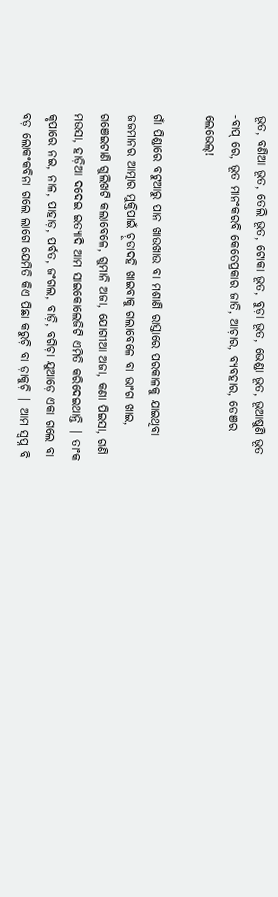ଭୂତ, ବଣିଆ ଭୂତ, ତେଲି ଭୂତ, ଟୋକା ଭୂତ, ବୁଡ଼ା ଭୂତ, ଭେଣ୍ଡା ଭୂତ, ଭୂଆଷୁଣି ଭୂତ -ବାପ୍ ରେ, ଭୂତ ମାନଂକରବି କେତେପ୍ରକାର ଜାତି, ଆଚ଼ାର, ବ୍ୟବହାର, ଡେଞର ଲେଭେଲ୍!

ଗାଁ ପିଣ୍ଡାରେ ବଟୁଆରୁ ପାନ ଖାଉଖାଉ ବା ମଶାଣି ରାସ୍ତାରେ ପରକାଳକୁ ଯାଇଥିବା ଜଜମାନର ଆତ୍ମାର ମୁକ୍ତିପାଇଁ ଚ଼ୂଡାଦହି ଖାଇବାକୁ ଗଲାବେଳେ ବା ଭାଂଗ ଖାଇ, ଗଞେଇଟାଣି ଗୁଲିଖଟି କଲାବେଳେ, ଗୁମାନି ଅଜା, ଯୋଗୀଆ ଅଜା, କଣା ପିଇସା, ଗଣି ମଉସା, ହାଡ଼ିଆ ଦଦେଇ ଇତ୍ୟାଦି ଆମ ସାଇକୋଲେଜିଟି ଏମିତି କରିଦେଇଥାନ୍ତି | ତାଂକ କୃପାରେ ନଇ, ନାଳ, ପାହାଡ଼, ପର୍ବତ, ଜଂଗଲ, ବାଡ଼ି, ବଗିଚ଼ା ଯୁଆଡ଼େ ଏକା ଗଲେ ବା ବଡ଼ ଲୋକଂକବିନା ଗଲେ ଲାଗେ ଯେମିତି କିଏ ପିଛା କରୁଚ଼ି ବା ଡ଼ାକୁଚ଼ି | ଆମ ସ୍ବପ୍ନ ବି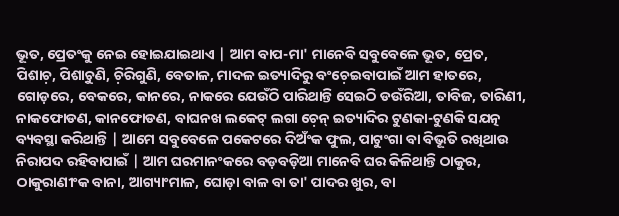ଭୂତ, ପ୍ରେତଂକୁ ନେଇ ହୋଇଯାଇଥାଏ | ଆମ ବାପ-ମା' ମାନେବି ସବୁବେଳେ ଭୂତ, ପ୍ରେତ, ପିଶାଚ଼, ପିଶାଚ଼ୁଣି, ଚ଼ିରିଗୁଣି, ବେତାଳ, ମାଦଳ ଇତ୍ୟାଦିରୁ ବଂଚ଼େଇବାପାଇଁ ଆମ ହାତରେ, ଗୋଡ଼ରେ, ବେକରେ, କାନରେ, ନାକରେ ଯେଉଁଠି ପାରିଥାନ୍ତି ସେଇଠି ଡଉଁରିଆ, ତାବିଜ, ତାରିଣୀ, ନାକଫୋଡଣ, କାନଫୋଡଣ, ବାଘନଖ ଲକେଟ୍ ଲଗା ଚ଼େନ୍ ଇତ୍ୟାଦିର ଟୁଣକା-ଟୁଣକି ସଯତ୍ନ ବ୍ୟବସ୍ଥା କରିଥାନ୍ତି | ଆମେ ସବୁବେଳେ ପକେଟରେ ଦିଅଁଂକ ଫୁଲ, ପାଟୁଂଗା ବା ବିଭୂତି ରଖିଥାଉ ନିରାପଦ ରହିବାପାଇଁ | ଆମ ଘରମାନଂକରେ ବଡ଼ବଡ଼ିଆ ମାନେବି ଘର କିଳିଥାନ୍ତି ଠାକୁର, ଠାକୁରାଣୀଂକ ବାନା, ଆଗ୍ୟାଂମାଳ, ଘୋଡ଼ା ବାଳ ବା ତା' ପାଦର ଖୁର, ବା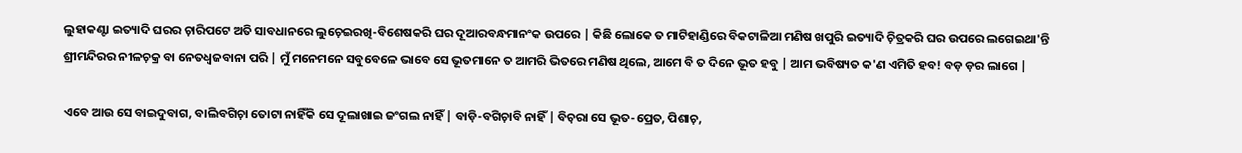ଲୁହାକଣ୍ଟା ଇତ୍ୟାଦି ଘରର ଚ଼ାରିପଟେ ଅତି ସାବଧାନରେ ଲୁଚ଼େଇରଖି-ବିଶେଷକରି ଘର ଦୂଆରବନ୍ଧମାନଂକ ଉପରେ | କିଛି ଲୋକେ ତ ମାଟିହାଣ୍ଡିରେ ବିକଟାଳିଆ ମଣିଷ ଖପୁରି ଇତ୍ୟାଦି ଚ଼ିତ୍ରକରି ଘର ଉପରେ ଲଗେଇଥା'ନ୍ତି ଶ୍ରୀମନ୍ଦିରର ନୀଳଚ଼କ୍ର ବା ନେତଧ୍ବଜବାନା ପରି | ମୁଁ ମନେମନେ ସବୁବେଳେ ଭାବେ ସେ ଭୂତମାନେ ତ ଆମରି ଭିତରେ ମଣିଷ ଥିଲେ, ଆମେ ବି ତ ଦିନେ ଭୂତ ହବୁ | ଆମ ଭବିଷ୍ୟତ କ'ଣ ଏମିତି ହବ! ବଡ଼ ଡ଼ର ଲାଗେ |

ଏବେ ଆଉ ସେ ବାଇଦୁବାଗ, ବାଲିବଗିଚ଼ା ତୋଟା ନାହିଁକି ସେ ଦୂଲାଖାଇ ଜଂଗଲ ନାହିଁ | ବାଡ଼ି-ବଗିଚ଼ାବି ନାହିଁ | ବିଚ଼ରା ସେ ଭୂତ-ପ୍ରେତ, ପିଶାଚ଼,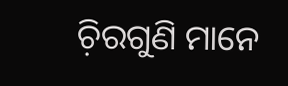ଚ଼ିରଗୁଣି ମାନେ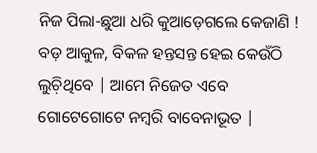ନିଜ ପିଲା-ଛୁଆ ଧରି କୁଆଡ଼େଗଲେ କେଜାଣି ! ବଡ଼ ଆକୁଳ, ବିକଳ ହନ୍ତସନ୍ତ ହେଇ କେଉଁଠି ଲୁଚ଼ିଥିବେ | ଆମେ ନିଜେତ ଏବେ ଗୋଟେଗୋଟେ ନମ୍ବରି ବାବେନାଭୂତ |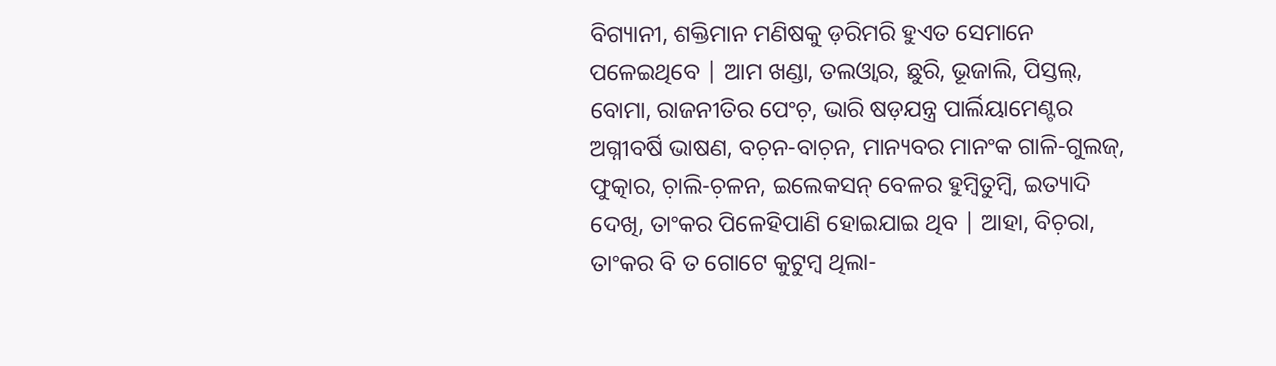ବିଗ୍ୟାନୀ, ଶକ୍ତିମାନ ମଣିଷକୁ ଡ଼ରିମରି ହୁଏତ ସେମାନେ ପଳେଇଥିବେ | ଆମ ଖଣ୍ଡା, ତଲଓ୍ବାର, ଛୁରି, ଭୂଜାଲି, ପିସ୍ତଲ୍, ବୋମା, ରାଜନୀତିର ପେଂଚ଼, ଭାରି ଷଡ଼ଯନ୍ତ୍ର ପାର୍ଲିୟାମେଣ୍ଟର ଅଗ୍ନୀବର୍ଷି ଭାଷଣ, ବଚ଼ନ-ବାଚ଼ନ, ମାନ୍ୟବର ମାନଂକ ଗାଳି-ଗୁଲଜ୍, ଫୁତ୍କାର, ଚ଼ାଲି-ଚ଼ଳନ, ଇଲେକସନ୍ ବେଳର ହୁମ୍ବିତୁମ୍ବି, ଇତ୍ୟାଦି ଦେଖି, ତାଂକର ପିଳେହିପାଣି ହୋଇଯାଇ ଥିବ | ଆହା, ବିଚ଼ରା, ତାଂକର ବି ତ ଗୋଟେ କୁଟୁମ୍ବ ଥିଲା-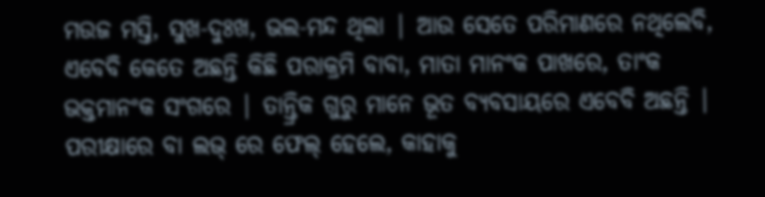ମଉଜ ମସ୍ତି, ସୁଖ-ଦୁଃଖ, ଭଲ-ମନ୍ଦ ଥିଲା | ଆଉ ସେତେ ପରିମାଣରେ ନଥିଲେବି, ଏବେବି କେତେ ଅଛନ୍ତି କିଛି ପରାକ୍ରମି ବାବା, ମାତା ମାନଂକ ପାଖରେ, ତାଂକ ଭକ୍ତମାନଂକ ସଂଗରେ | ତାନ୍ତ୍ରିକ ଗୁରୁ ମାନେ ଭୂତ ବ୍ୟବସାୟରେ ଏବେବି ଅଛନ୍ତି | ପରୀକ୍ଷାରେ ବା ଲଭ୍ ରେ ଫେଲ୍ ହେଲେ, କାହାକୁ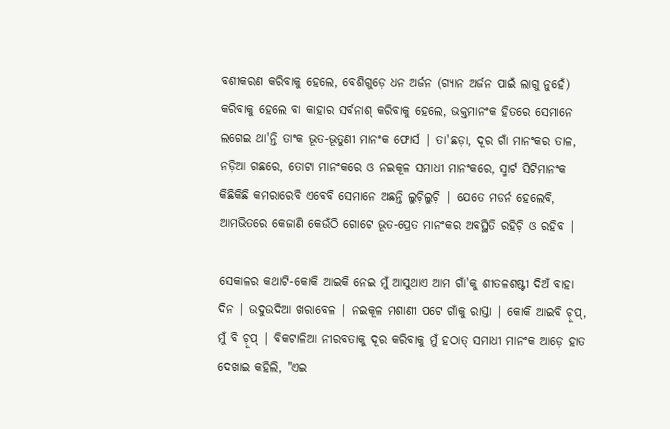ବଶୀକରଣ କରିବାକୁ ହେଲେ, ବେଶିଗୁଡ଼େ ଧନ ଅର୍ଜନ (ଗ୍ୟାନ ଅର୍ଜନ ପାଇଁ ଲାଗୁ ନୁହେଁ) କରିବାକୁ ହେଲେ ବା କାହାର ସର୍ବନାଶ୍ କରିବାକୁ ହେଲେ, ଭକ୍ତମାନଂକ ହିତରେ ସେମାନେ ଲଗେଇ ଥା'ନ୍ତି ତାଂକ ଭୂତ-ଭୂତୁଣୀ ମାନଂକ ଫୋର୍ସ | ତା'ଛଡ଼ା, ଦୂର ଗାଁ ମାନଂକର ତାଳ, ନଡ଼ିଆ ଗଛରେ, ତୋଟା ମାନଂକରେ ଓ ନଇକୂଳ ସମାଧୀ ମାନଂକରେ, ସ୍ମାର୍ଟ ସିଟିମାନଂକ କିଛିକିଛି କମରାରେବି ଏବେବି ସେମାନେ ଅଛନ୍ତି ଲୁଚ଼ିଲୁଚ଼ି | ଯେତେ ମଡର୍ନ ହେଲେବି, ଆମଭିତରେ କେଜାଣି କେଉଁଠି ଗୋଟେ ଭୂତ-ପ୍ରେତ ମାନଂକର ଅବସ୍ଥିତି ରହିଚ଼ି ଓ ରହିବ |

ସେକାଳର କଥାଟି-କୋକି ଆଇକି ନେଇ ମୁଁ ଆସୁଥାଏ ଆମ ଗାଁ'କୁ ଶୀତଳଶଷ୍ଟୀ ଦିଅଁ ବାହା ଦିନ | ଉଦୁଉଦିଆ ଖରାବେଳ | ନଇକୂଳ ମଶାଣୀ ପଟେ ଗାଁକୁ ରାସ୍ତା | କୋକି ଆଇବି ଚ଼ୂପ୍, ମୁଁ ବି ଚ଼ୂପ୍ | ବିକଟାଳିଆ ନୀରବତାକୁ ଦୂର କରିବାକୁ ମୁଁ ହଠାତ୍ ସମାଧୀ ମାନଂକ ଆଡ଼େ ହାତ ଦେଖାଇ କହିଲି, "ଏଇ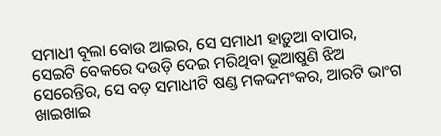ସମାଧୀ ବୂଲା ବୋଉ ଆଇର, ସେ ସମାଧୀ ହାଡ଼ୁଆ ବାପାର, ସେଇଟି ବେକରେ ଦଉଡ଼ି ଦେଇ ମରିଥିବା ଭୂଆଷୁଣି ଝିଅ ସେରେନ୍ତିର, ସେ ବଡ଼ ସମାଧୀଟି ଷଣ୍ଡ ମକଦ୍ଦମଂକର, ଆରଟି ଭାଂଗ ଖାଇଖାଇ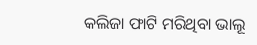କଲିଜା ଫାଟି ମରିଥିବା ଭାଲୂ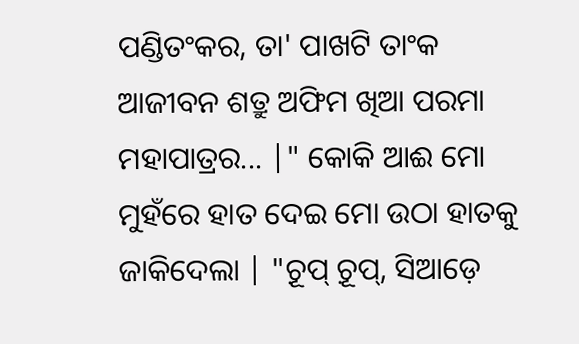ପଣ୍ଡିତଂକର, ତା' ପାଖଟି ତାଂକ ଆଜୀବନ ଶତ୍ରୁ ଅଫିମ ଖିଆ ପରମା ମହାପାତ୍ରର... |" କୋକି ଆଈ ମୋ ମୁହଁରେ ହାତ ଦେଇ ମୋ ଉଠା ହାତକୁ ଜାକିଦେଲା | "ଚ଼ୂପ୍ ଚ଼ୂପ୍, ସିଆଡ଼େ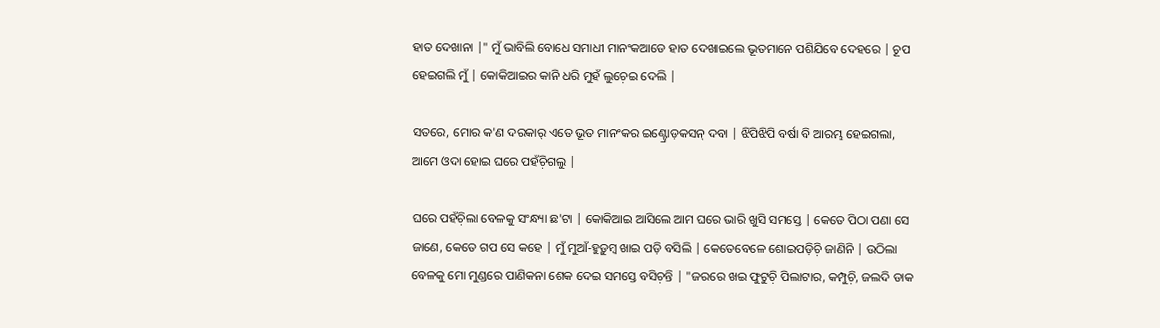ହାତ ଦେଖାନା |" ମୁଁ ଭାବିଲି ବୋଧେ ସମାଧୀ ମାନଂକଆଡେ ହାତ ଦେଖାଇଲେ ଭୂତମାନେ ପଶିଯିବେ ଦେହରେ | ଚ଼ୂପ ହେଇଗଲି ମୁଁ | କୋକିଆଇର କାନି ଧରି ମୁହଁ ଲୁଚ଼େଇ ଦେଲି |

ସତରେ, ମୋର କ'ଣ ଦରକାର୍ ଏତେ ଭୂତ ମାନଂକର ଇଣ୍ଟ୍ରୋଡ଼କସନ୍ ଦବା | ଝିପିଝିପି ବର୍ଷା ବି ଆରମ୍ଭ ହେଇଗଲା, ଆମେ ଓଦା ହୋଇ ଘରେ ପହଁଚ଼ିଗଲୁ |

ଘରେ ପହଁଚ଼ିଲା ବେଳକୁ ସଂନ୍ଧ୍ୟା ଛ'ଟା | କୋକିଆଇ ଆସିଲେ ଆମ ଘରେ ଭାରି ଖୁସି ସମସ୍ତେ | କେତେ ପିଠା ପଣା ସେ ଜାଣେ, କେତେ ଗପ ସେ କହେ | ମୁଁ ମୁଆଁ-ହୁଡ଼ୁମ୍ବ ଖାଇ ପଡ଼ି ବସିଲି | କେତେବେଳେ ଶୋଇପଡ଼ିଚ଼ି ଜାଣିନି | ଉଠିଲା ବେଳକୁ ମୋ ମୁଣ୍ଡରେ ପାଣିକନା ଶେକ ଦେଇ ସମସ୍ତେ ବସିଚ଼ନ୍ତି | "ଜରରେ ଖଇ ଫୁଟୁଚ଼ି ପିଲାଟାର, କମ୍ପୁଚ଼ି, ଜଲଦି ଡାକ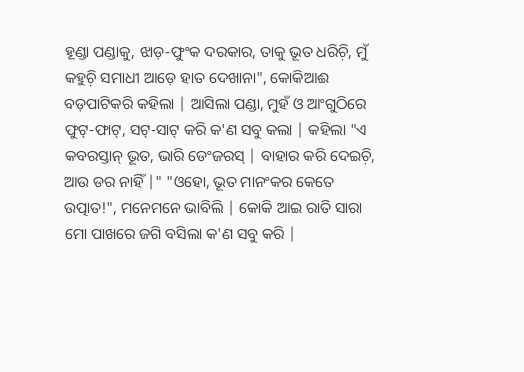ହୂଣ୍ଡା ପଣ୍ଡାକୁ, ଝାଡ଼-ଫୁଂକ ଦରକାର, ତାକୁ ଭୂତ ଧରିଚ଼ି, ମୁଁ କହୁଚ଼ି ସମାଧୀ ଆଡ଼େ ହାତ ଦେଖାନା", କୋକିଆଈ ବଡ଼ପାଟିକରି କହିଲା | ଆସିଲା ପଣ୍ଡା, ମୁହଁ ଓ ଆଂଗୁଠିରେ ଫୁଟ୍-ଫାଟ୍, ସଟ୍-ସାଟ୍ କରି କ'ଣ ସବୁ କଲା | କହିଲା "ଏ କବରସ୍ତାନ୍ ଭୂତ, ଭାରି ଡେଂଜରସ୍ | ବାହାର କରି ଦେଇଚ଼ି, ଆଉ ଡର ନାହିଁ |" "ଓହୋ, ଭୂତ ମାନଂକର କେତେ ଉତ୍ପାତ!", ମନେମନେ ଭାବିଲି | କୋକି ଆଇ ରାତି ସାରା ମୋ ପାଖରେ ଜଗି ବସିଲା କ'ଣ ସବୁ କରି |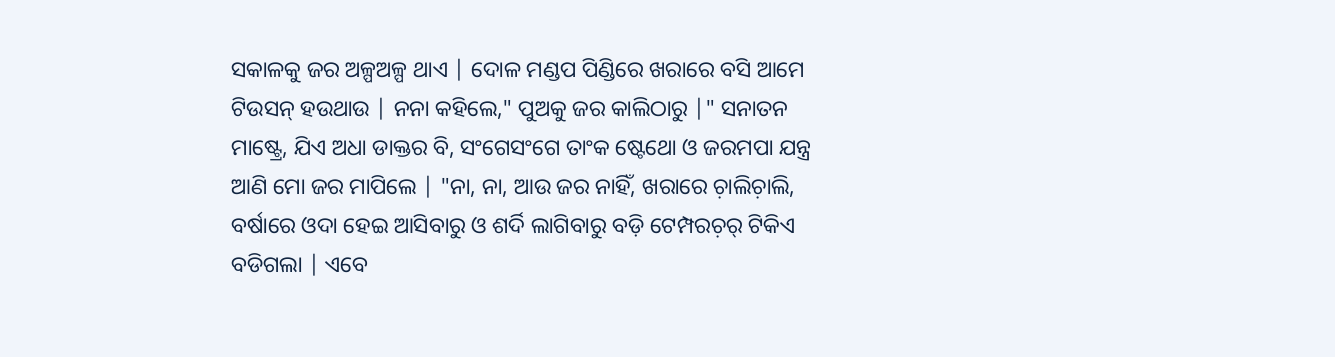ସକାଳକୁ ଜର ଅଳ୍ପଅଳ୍ପ ଥାଏ | ଦୋଳ ମଣ୍ଡପ ପିଣ୍ଡିରେ ଖରାରେ ବସି ଆମେ ଟିଉସନ୍ ହଉଥାଉ | ନନା କହିଲେ," ପୁଅକୁ ଜର କାଲିଠାରୁ |" ସନାତନ ମାଷ୍ଟ୍ରେ, ଯିଏ ଅଧା ଡାକ୍ତର ବି, ସଂଗେସଂଗେ ତାଂକ ଷ୍ଟେଥୋ ଓ ଜରମପା ଯନ୍ତ୍ର ଆଣି ମୋ ଜର ମାପିଲେ | "ନା, ନା, ଆଉ ଜର ନାହିଁ, ଖରାରେ ଚ଼ାଲିଚ଼ାଲି, ବର୍ଷାରେ ଓଦା ହେଇ ଆସିବାରୁ ଓ ଶର୍ଦି ଲାଗିବାରୁ ବଡ଼ି ଟେମ୍ପରଚ଼ର୍ ଟିକିଏ ବଡିଗଲା | ଏବେ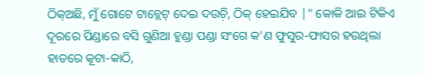ଠିକ୍ଅଛି, ମୁଁ ଗୋଟେ ଟାବ୍ଲେଟ୍ ଦେଇ ଦଉଚ଼ି, ଠିକ୍ ହେଇଯିବ |" କୋକି ଆଇ ଟିକିଏ ଦୂରରେ ପିଣ୍ଡାରେ ବସି ଗୁଣିଆ ହୁଣ୍ଡା ପଣ୍ଡା ସଂଗେ କ'ଣ ଫୁସୁର-ଫାସର ହଉଥିଲା ହାତରେ କୂଟା-କାଠି,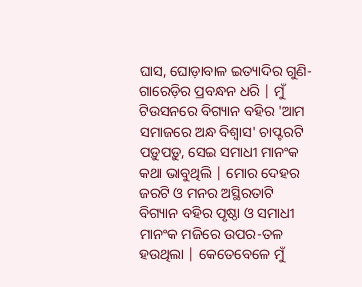ଘାସ, ଘୋଡ଼ାବାଳ ଇତ୍ୟାଦିର ଗୁଣି-ଗାରେଡ଼ିର ପ୍ରବନ୍ଧନ ଧରି | ମୁଁ ଟିଉସନରେ ବିଗ୍ୟାନ ବହିର 'ଆମ ସମାଜରେ ଅନ୍ଧ ବିଶ୍ବାସ' ଚାପ୍ଟରଟି ପଡ଼ୁପଡ଼ୁ, ସେଇ ସମାଧୀ ମାନଂକ କଥା ଭାବୁଥିଲି | ମୋର ଦେହର ଜରଟି ଓ ମନର ଅସ୍ଥିରତାଟି ବିଗ୍ୟାନ ବହିର ପୃଷ୍ଠା ଓ ସମାଧୀ ମାନଂକ ମଜିରେ ଉପର-ତଳ ହଉଥିଲା | କେତେବେଳେ ମୁଁ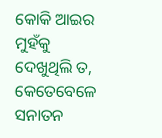କୋକି ଆଇର ମୁହଁକୁ ଦେଖୁଥିଲି ତ, କେତେବେଳେ ସନାତନ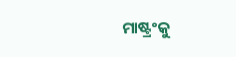ମାଷ୍ଟ୍ରଂକୁ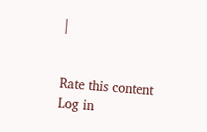|


Rate this content
Log in